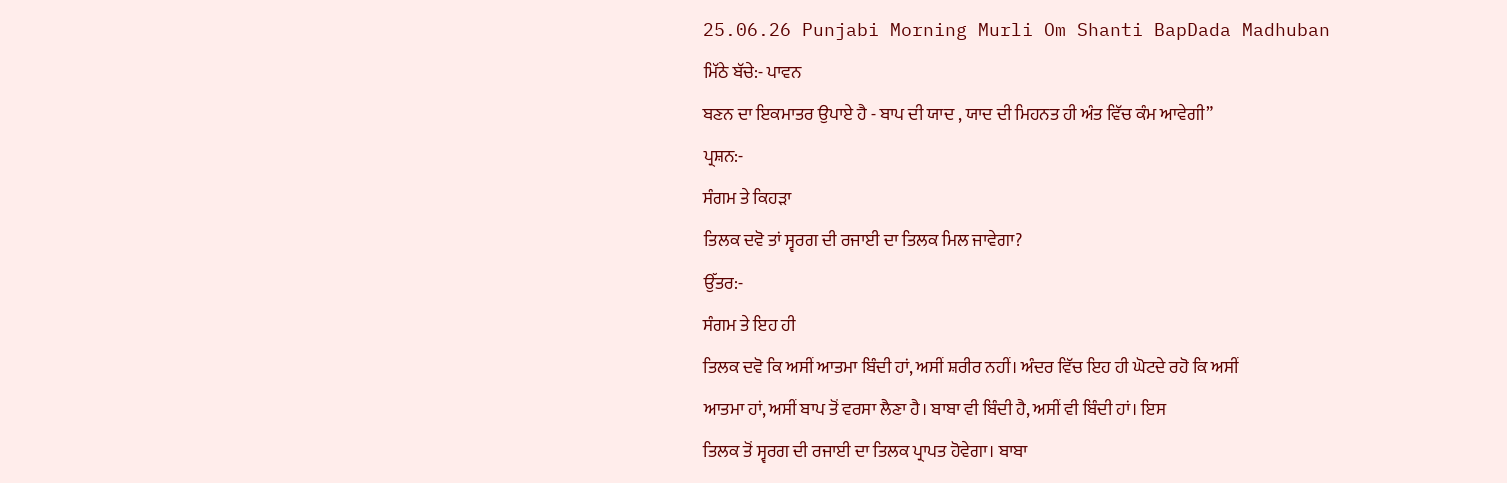25.06.26 Punjabi Morning Murli Om Shanti BapDada Madhuban
ਮਿੱਠੇ ਬੱਚੇ:- ਪਾਵਨ
ਬਣਨ ਦਾ ਇਕਮਾਤਰ ਉਪਾਏ ਹੈ - ਬਾਪ ਦੀ ਯਾਦ , ਯਾਦ ਦੀ ਮਿਹਨਤ ਹੀ ਅੰਤ ਵਿੱਚ ਕੰਮ ਆਵੇਗੀ”
ਪ੍ਰਸ਼ਨ:-
ਸੰਗਮ ਤੇ ਕਿਹੜਾ
ਤਿਲਕ ਦਵੋ ਤਾਂ ਸ੍ਵਰਗ ਦੀ ਰਜਾਈ ਦਾ ਤਿਲਕ ਮਿਲ ਜਾਵੇਗਾ?
ਉੱਤਰ:-
ਸੰਗਮ ਤੇ ਇਹ ਹੀ
ਤਿਲਕ ਦਵੋ ਕਿ ਅਸੀਂ ਆਤਮਾ ਬਿੰਦੀ ਹਾਂ, ਅਸੀਂ ਸ਼ਰੀਰ ਨਹੀਂ। ਅੰਦਰ ਵਿੱਚ ਇਹ ਹੀ ਘੋਟਦੇ ਰਹੋ ਕਿ ਅਸੀਂ
ਆਤਮਾ ਹਾਂ, ਅਸੀਂ ਬਾਪ ਤੋਂ ਵਰਸਾ ਲੈਣਾ ਹੈ। ਬਾਬਾ ਵੀ ਬਿੰਦੀ ਹੈ, ਅਸੀਂ ਵੀ ਬਿੰਦੀ ਹਾਂ। ਇਸ
ਤਿਲਕ ਤੋਂ ਸ੍ਵਰਗ ਦੀ ਰਜਾਈ ਦਾ ਤਿਲਕ ਪ੍ਰਾਪਤ ਹੋਵੇਗਾ। ਬਾਬਾ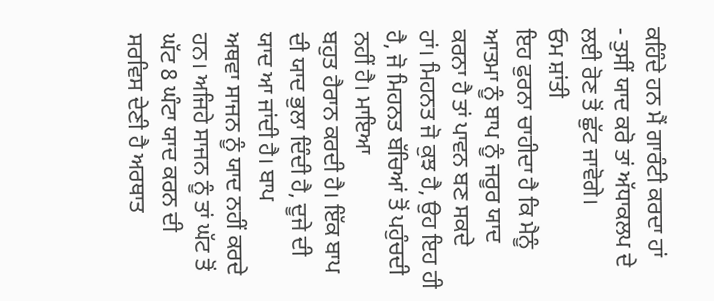ਕਹਿੰਦੇ ਹਨ ਮੈਂ ਗਾਰੰਟੀ ਕਰਦਾ ਹਾਂ
- ਤੁਸੀਂ ਯਾਦ ਕਰੋ ਤਾਂ ਅੱਧਾਕਲਪ ਦੇ ਲਈ ਰੋਣ ਤੋਂ ਛੁੱਟ ਜਾਵੋਗੇ।
ਓਮ ਸ਼ਾਂਤੀ
ਇਹ ਫੁਰਨਾ ਚਾਹੀਦਾ ਹੈ ਕਿ ਮੈਨੂੰ ਆਤਮਾ ਨੂੰ ਬਾਪ ਨੂੰ ਜਰੂਰ ਯਾਦ ਕਰਨਾ ਹੈ ਤਾਂ ਪਾਵਨ ਬਣ ਸਕਦੇ
ਹਾਂ। ਮਿਹਨਤ ਜੋ ਕੁਝ ਹੈ, ਉਹ ਇਹ ਹੀ ਹੈ, ਜੋ ਮਿਹਨਤ ਬੱਚਿਆਂ ਤੋਂ ਪਹੁੰਚਦੀ ਨਹੀਂ ਹੈ। ਮਾਇਆ
ਬਹੁਤ ਹੈਰਾਨ ਕਰਦੀ ਹੈ। ਇੱਕ ਬਾਪ ਦੀ ਯਾਦ ਭੁਲਾ ਦਿੰਦੀ ਹੈ, ਦੂਜੇ ਦੀ ਯਾਦ ਆ ਜਾਂਦੀ ਹੈ। ਬਾਪ
ਅਥਵਾ ਸਾਜਨ ਨੂੰ ਯਾਦ ਨਹੀਂ ਕਰਦੇ ਹਨ। ਅਜਿਹੇ ਸਾਜਨ ਨੂੰ ਤਾਂ ਘੱਟ ਤੋਂ ਘੱਟ 8 ਘੰਟਾ ਯਾਦ ਕਰਨ ਦੀ
ਸਰਵਿਸ ਦੇਣੀ ਹੈ ਅਰਥਾਤ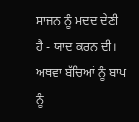ਸਾਜਨ ਨੂੰ ਮਦਦ ਦੇਣੀ ਹੈ - ਯਾਦ ਕਰਨ ਦੀ। ਅਥਵਾ ਬੱਚਿਆਂ ਨੂੰ ਬਾਪ ਨੂੰ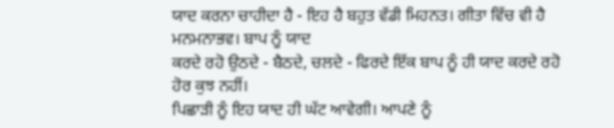ਯਾਦ ਕਰਨਾ ਚਾਹੀਦਾ ਹੈ - ਇਹ ਹੈ ਬਹੁਤ ਵੱਡੀ ਮਿਹਨਤ। ਗੀਤਾ ਵਿੱਚ ਵੀ ਹੈ ਮਨਮਨਾਭਵ। ਬਾਪ ਨੂੰ ਯਾਦ
ਕਰਦੇ ਰਹੋ ਉਠਦੇ - ਬੈਠਦੇ, ਚਲਦੇ - ਫਿਰਦੇ ਇੱਕ ਬਾਪ ਨੂੰ ਹੀ ਯਾਦ ਕਰਦੇ ਰਹੋ ਹੋਰ ਕੁਝ ਨਹੀਂ।
ਪਿਛਾੜੀ ਨੂੰ ਇਹ ਯਾਦ ਹੀ ਘੱਟ ਆਵੇਗੀ। ਆਪਣੇ ਨੂੰ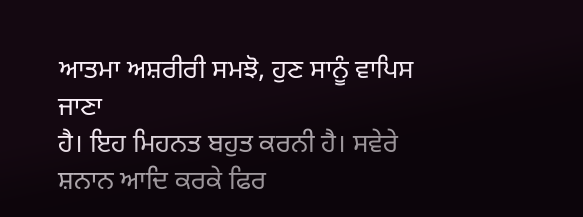ਆਤਮਾ ਅਸ਼ਰੀਰੀ ਸਮਝੋ, ਹੁਣ ਸਾਨੂੰ ਵਾਪਿਸ ਜਾਣਾ
ਹੈ। ਇਹ ਮਿਹਨਤ ਬਹੁਤ ਕਰਨੀ ਹੈ। ਸਵੇਰੇ ਸ਼ਨਾਨ ਆਦਿ ਕਰਕੇ ਫਿਰ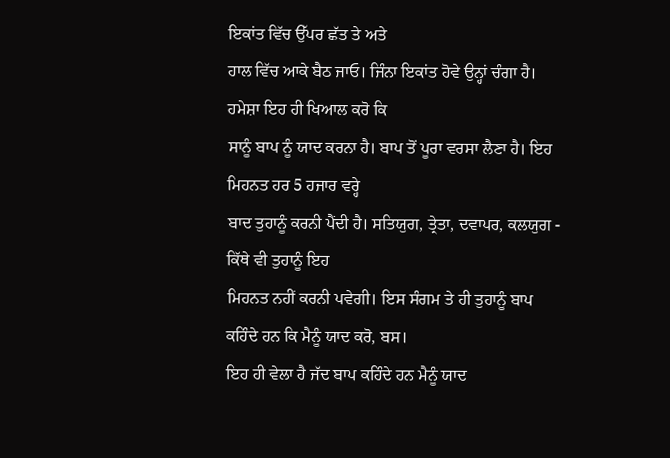ਇਕਾਂਤ ਵਿੱਚ ਉੱਪਰ ਛੱਤ ਤੇ ਅਤੇ
ਹਾਲ ਵਿੱਚ ਆਕੇ ਬੈਠ ਜਾਓ। ਜਿੰਨਾ ਇਕਾਂਤ ਹੋਵੇ ਉਨ੍ਹਾਂ ਚੰਗਾ ਹੈ। ਹਮੇਸ਼ਾ ਇਹ ਹੀ ਖਿਆਲ ਕਰੋ ਕਿ
ਸਾਨੂੰ ਬਾਪ ਨੂੰ ਯਾਦ ਕਰਨਾ ਹੈ। ਬਾਪ ਤੋਂ ਪੂਰਾ ਵਰਸਾ ਲੈਣਾ ਹੈ। ਇਹ ਮਿਹਨਤ ਹਰ 5 ਹਜਾਰ ਵਰ੍ਹੇ
ਬਾਦ ਤੁਹਾਨੂੰ ਕਰਨੀ ਪੈਂਦੀ ਹੈ। ਸਤਿਯੁਗ, ਤ੍ਰੇਤਾ, ਦਵਾਪਰ, ਕਲਯੁਗ - ਕਿੱਥੇ ਵੀ ਤੁਹਾਨੂੰ ਇਹ
ਮਿਹਨਤ ਨਹੀਂ ਕਰਨੀ ਪਵੇਗੀ। ਇਸ ਸੰਗਮ ਤੇ ਹੀ ਤੁਹਾਨੂੰ ਬਾਪ ਕਹਿੰਦੇ ਹਨ ਕਿ ਮੈਨੂੰ ਯਾਦ ਕਰੋ, ਬਸ।
ਇਹ ਹੀ ਵੇਲਾ ਹੈ ਜੱਦ ਬਾਪ ਕਹਿੰਦੇ ਹਨ ਮੈਨੂੰ ਯਾਦ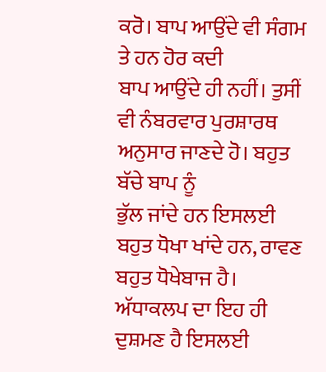ਕਰੋ। ਬਾਪ ਆਉਂਦੇ ਵੀ ਸੰਗਮ ਤੇ ਹਨ ਹੋਰ ਕਦੀ
ਬਾਪ ਆਉਂਦੇ ਹੀ ਨਹੀਂ। ਤੁਸੀਂ ਵੀ ਨੰਬਰਵਾਰ ਪੁਰਸ਼ਾਰਥ ਅਨੁਸਾਰ ਜਾਣਦੇ ਹੋ। ਬਹੁਤ ਬੱਚੇ ਬਾਪ ਨੂੰ
ਭੁੱਲ ਜਾਂਦੇ ਹਨ ਇਸਲਈ ਬਹੁਤ ਧੋਖਾ ਖਾਂਦੇ ਹਨ, ਰਾਵਣ ਬਹੁਤ ਧੋਖੇਬਾਜ ਹੈ। ਅੱਧਾਕਲਪ ਦਾ ਇਹ ਹੀ
ਦੁਸ਼ਮਣ ਹੈ ਇਸਲਈ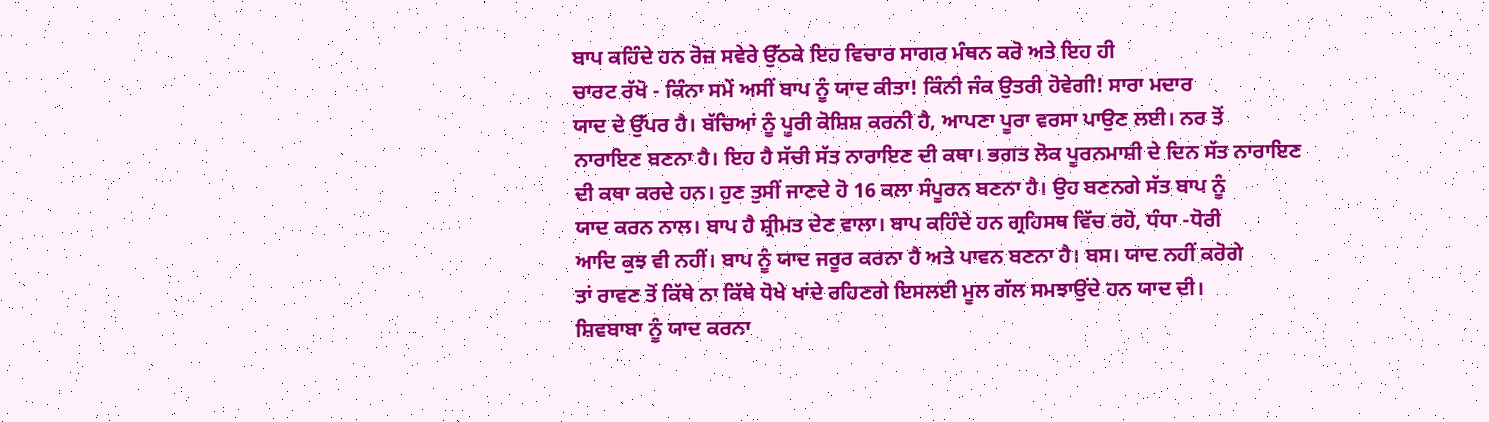ਬਾਪ ਕਹਿੰਦੇ ਹਨ ਰੋਜ਼ ਸਵੇਰੇ ਉੱਠਕੇ ਇਹ ਵਿਚਾਰ ਸਾਗਰ ਮੰਥਨ ਕਰੋ ਅਤੇ ਇਹ ਹੀ
ਚਾਰਟ ਰੱਖੋ - ਕਿੰਨਾ ਸਮੇਂ ਅਸੀਂ ਬਾਪ ਨੂੰ ਯਾਦ ਕੀਤਾ! ਕਿੰਨੀ ਜੰਕ ਉਤਰੀ ਹੋਵੇਗੀ! ਸਾਰਾ ਮਦਾਰ
ਯਾਦ ਦੇ ਉੱਪਰ ਹੈ। ਬੱਚਿਆਂ ਨੂੰ ਪੂਰੀ ਕੋਸ਼ਿਸ਼ ਕਰਨੀ ਹੈ, ਆਪਣਾ ਪੂਰਾ ਵਰਸਾ ਪਾਉਣ ਲਈ। ਨਰ ਤੋਂ
ਨਾਰਾਇਣ ਬਣਨਾ ਹੈ। ਇਹ ਹੈ ਸੱਚੀ ਸੱਤ ਨਾਰਾਇਣ ਦੀ ਕਥਾ। ਭਗਤ ਲੋਕ ਪੂਰਨਮਾਸ਼ੀ ਦੇ ਦਿਨ ਸੱਤ ਨਾਰਾਇਣ
ਦੀ ਕਥਾ ਕਰਦੇ ਹਨ। ਹੁਣ ਤੁਸੀਂ ਜਾਣਦੇ ਹੋ 16 ਕਲਾ ਸੰਪੂਰਨ ਬਣਨਾ ਹੈ। ਉਹ ਬਣਨਗੇ ਸੱਤ ਬਾਪ ਨੂੰ
ਯਾਦ ਕਰਨ ਨਾਲ। ਬਾਪ ਹੈ ਸ਼੍ਰੀਮਤ ਦੇਣ ਵਾਲਾ। ਬਾਪ ਕਹਿੰਦੇ ਹਨ ਗ੍ਰਹਿਸਥ ਵਿੱਚ ਰਹੋ, ਧੰਧਾ -ਧੋਰੀ
ਆਦਿ ਕੁਝ ਵੀ ਨਹੀਂ। ਬਾਪ ਨੂੰ ਯਾਦ ਜਰੂਰ ਕਰਨਾ ਹੈ ਅਤੇ ਪਾਵਨ ਬਣਨਾ ਹੈ। ਬਸ। ਯਾਦ ਨਹੀਂ ਕਰੋਗੇ
ਤਾਂ ਰਾਵਣ ਤੋਂ ਕਿੱਥੇ ਨਾ ਕਿੱਥੇ ਧੋਖੇ ਖਾਂਦੇ ਰਹਿਣਗੇ ਇਸਲਈ ਮੂਲ ਗੱਲ ਸਮਝਾਉਂਦੇ ਹਨ ਯਾਦ ਦੀ।
ਸ਼ਿਵਬਾਬਾ ਨੂੰ ਯਾਦ ਕਰਨਾ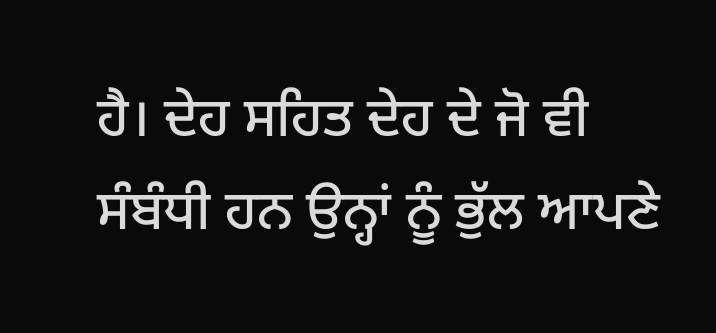ਹੈ। ਦੇਹ ਸਹਿਤ ਦੇਹ ਦੇ ਜੋ ਵੀ ਸੰਬੰਧੀ ਹਨ ਉਨ੍ਹਾਂ ਨੂੰ ਭੁੱਲ ਆਪਣੇ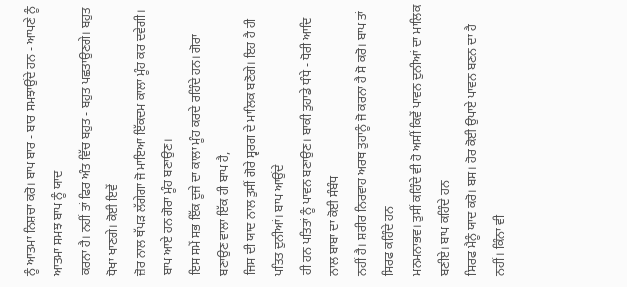ਨੂੰ ਆਤਮਾ ਨਿਸ਼ਚਾ ਕਰੋ। ਬਾਪ ਬਾਰ - ਬਾਰ ਸਮਝਾਉਂਦੇ ਹਨ - ਆਪਣੇ ਨੂੰ ਆਤਮਾ ਸਮਝ ਬਾਪ ਨੂੰ ਯਾਦ
ਕਰਨਾ ਹੈ। ਨਹੀਂ ਤਾਂ ਫਿਰ ਅੰਤ ਵਿੱਚ ਬਹੁਤ - ਬਹੁਤ ਪਛਤਾਉਣਗੇ। ਬਹੁਤ ਧੋਖਾ ਖਾਣਗੇ। ਕੋਈ ਇਵੇਂ
ਜ਼ੋਰ ਨਾਲ ਥੱਪੜ ਲੱਗੇਗਾ ਜੋ ਮਾਇਆ ਇੱਕਦਮ ਕਾਲਾ ਮੂੰਹ ਕਰ ਦਵੇਗੀ। ਬਾਪ ਆਏ ਹਨ ਗੋਰਾ ਮੂੰਹ ਬਣਾਉਣ।
ਇਸ ਸਮੇਂ ਸਭ ਇੱਕ ਦੂਜੇ ਦਾ ਕਾਲਾ ਮੂੰਹ ਕਰਦੇ ਰਹਿੰਦੇ ਹਨ। ਗੋਰਾ ਬਣਾਉਣ ਵਾਲਾ ਇੱਕ ਹੀ ਬਾਪ ਹੈ,
ਜਿਸ ਦੀ ਯਾਦ ਨਾਲ ਤੁਸੀਂ ਗੋਰੇ ਸ੍ਵਰਗ ਦੇ ਮਾਲਿਕ ਬਣੋਗੇ। ਇਹ ਹੈ ਹੀ ਪਤਿਤ ਦੁਨੀਆਂ। ਬਾਪ ਆਉਂਦੇ
ਹੀ ਹਨ ਪਤਿਤਾਂ ਨੂੰ ਪਾਵਨ ਬਣਾਉਣ। ਬਾਕੀ ਤੁਹਾਡੇ ਧੰਧੇ - ਧੋਰੀ ਆਦਿ ਨਾਲ ਬਾਬਾ ਦਾ ਕੋਈ ਸੰਬੰਧ
ਨਹੀਂ ਹੈ। ਸ਼ਰੀਰ ਨਿਰਵਾਹ ਅਰਥ ਤੁਹਾਨੂੰ ਜੋ ਕਰਨਾ ਹੈ ਸੋ ਕਰੋ। ਬਾਪ ਤਾਂ ਸਿਰਫ ਕਹਿੰਦੇ ਹਨ
ਮਨਮਨਾਭਵ। ਤੁਸੀਂ ਕਹਿੰਦੇ ਵੀ ਹੋ ਅਸੀਂ ਕਿਵੇਂ ਪਾਵਨ ਦੁਨੀਆਂ ਦਾ ਮਾਲਿਕ ਬਣੀਏ। ਬਾਪ ਕਹਿੰਦੇ ਹਨ
ਸਿਰਫ ਮੈਨੂੰ ਯਾਦ ਕਰੋ। ਬਸ। ਹੋਰ ਕੋਈ ਉਪਾਏ ਪਾਵਨ ਬਣਨ ਦਾ ਹੈ ਨਹੀਂ। ਕਿੰਨਾ ਵੀ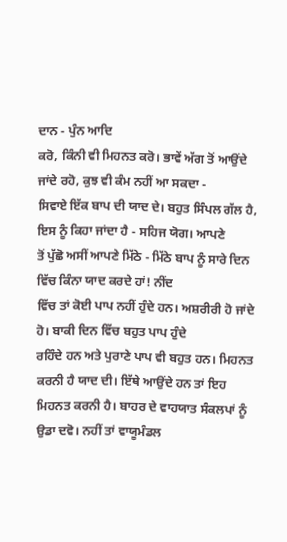ਦਾਨ - ਪੁੰਨ ਆਦਿ
ਕਰੋ, ਕਿੰਨੀ ਵੀ ਮਿਹਨਤ ਕਰੋ। ਭਾਵੇਂ ਅੱਗ ਤੋਂ ਆਉਂਦੇ ਜਾਂਦੇ ਰਹੋ, ਕੁਝ ਵੀ ਕੰਮ ਨਹੀਂ ਆ ਸਕਦਾ -
ਸਿਵਾਏ ਇੱਕ ਬਾਪ ਦੀ ਯਾਦ ਦੇ। ਬਹੁਤ ਸਿੰਪਲ ਗੱਲ ਹੈ, ਇਸ ਨੂੰ ਕਿਹਾ ਜਾਂਦਾ ਹੈ - ਸਹਿਜ ਯੋਗ। ਆਪਣੇ
ਤੋਂ ਪੁੱਛੋ ਅਸੀਂ ਆਪਣੇ ਮਿੱਠੇ - ਮਿੱਠੇ ਬਾਪ ਨੂੰ ਸਾਰੇ ਦਿਨ ਵਿੱਚ ਕਿੰਨਾ ਯਾਦ ਕਰਦੇ ਹਾਂ! ਨੀਂਦ
ਵਿੱਚ ਤਾਂ ਕੋਈ ਪਾਪ ਨਹੀਂ ਹੁੰਦੇ ਹਨ। ਅਸ਼ਰੀਰੀ ਹੋ ਜਾਂਦੇ ਹੋ। ਬਾਕੀ ਦਿਨ ਵਿੱਚ ਬਹੁਤ ਪਾਪ ਹੁੰਦੇ
ਰਹਿੰਦੇ ਹਨ ਅਤੇ ਪੁਰਾਣੇ ਪਾਪ ਵੀ ਬਹੁਤ ਹਨ। ਮਿਹਨਤ ਕਰਨੀ ਹੈ ਯਾਦ ਦੀ। ਇੱਥੇ ਆਉਂਦੇ ਹਨ ਤਾਂ ਇਹ
ਮਿਹਨਤ ਕਰਨੀ ਹੈ। ਬਾਹਰ ਦੇ ਵਾਹਯਾਤ ਸੰਕਲਪਾਂ ਨੂੰ ਉਡਾ ਦਵੋ। ਨਹੀਂ ਤਾਂ ਵਾਯੂਮੰਡਲ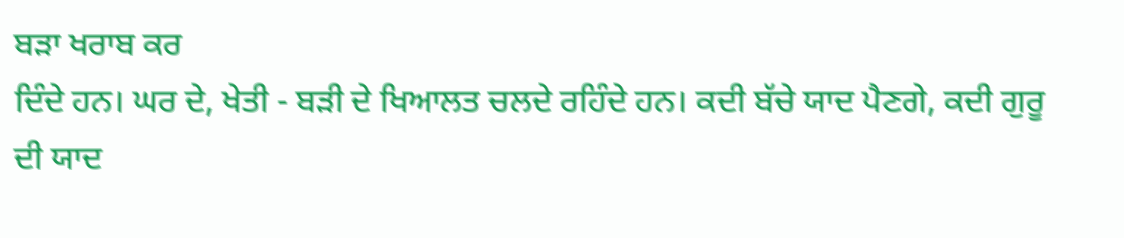ਬੜਾ ਖਰਾਬ ਕਰ
ਦਿੰਦੇ ਹਨ। ਘਰ ਦੇ, ਖੇਤੀ - ਬੜੀ ਦੇ ਖਿਆਲਤ ਚਲਦੇ ਰਹਿੰਦੇ ਹਨ। ਕਦੀ ਬੱਚੇ ਯਾਦ ਪੈਣਗੇ, ਕਦੀ ਗੁਰੂ
ਦੀ ਯਾਦ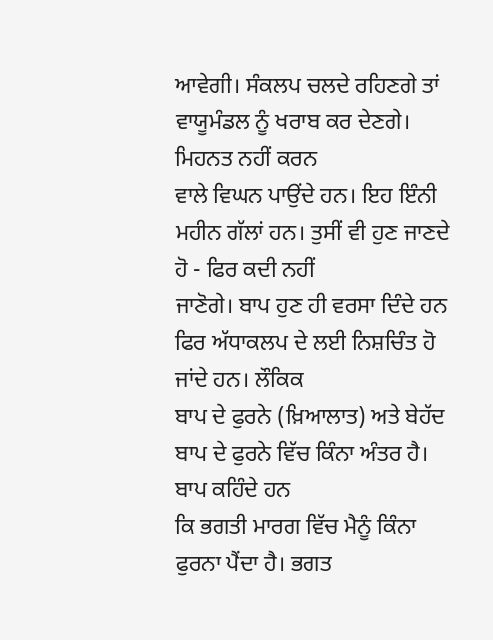ਆਵੇਗੀ। ਸੰਕਲਪ ਚਲਦੇ ਰਹਿਣਗੇ ਤਾਂ ਵਾਯੂਮੰਡਲ ਨੂੰ ਖਰਾਬ ਕਰ ਦੇਣਗੇ। ਮਿਹਨਤ ਨਹੀਂ ਕਰਨ
ਵਾਲੇ ਵਿਘਨ ਪਾਉਂਦੇ ਹਨ। ਇਹ ਇੰਨੀ ਮਹੀਨ ਗੱਲਾਂ ਹਨ। ਤੁਸੀਂ ਵੀ ਹੁਣ ਜਾਣਦੇ ਹੋ - ਫਿਰ ਕਦੀ ਨਹੀਂ
ਜਾਣੋਗੇ। ਬਾਪ ਹੁਣ ਹੀ ਵਰਸਾ ਦਿੰਦੇ ਹਨ ਫਿਰ ਅੱਧਾਕਲਪ ਦੇ ਲਈ ਨਿਸ਼ਚਿੰਤ ਹੋ ਜਾਂਦੇ ਹਨ। ਲੌਕਿਕ
ਬਾਪ ਦੇ ਫੁਰਨੇ (ਖ਼ਿਆਲਾਤ) ਅਤੇ ਬੇਹੱਦ ਬਾਪ ਦੇ ਫੁਰਨੇ ਵਿੱਚ ਕਿੰਨਾ ਅੰਤਰ ਹੈ। ਬਾਪ ਕਹਿੰਦੇ ਹਨ
ਕਿ ਭਗਤੀ ਮਾਰਗ ਵਿੱਚ ਮੈਨੂੰ ਕਿੰਨਾ ਫੁਰਨਾ ਪੈਂਦਾ ਹੈ। ਭਗਤ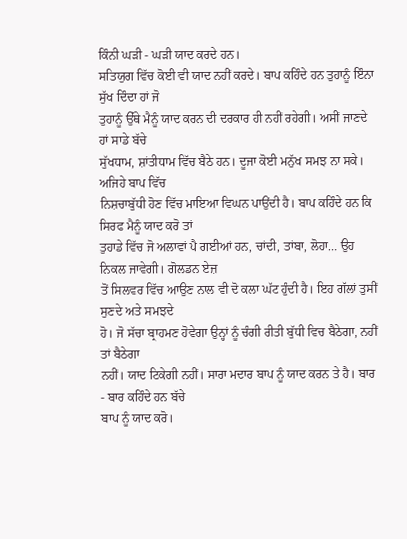ਕਿੰਨੀ ਘੜੀ - ਘੜੀ ਯਾਦ ਕਰਦੇ ਹਨ।
ਸਤਿਯੁਗ ਵਿੱਚ ਕੋਈ ਵੀ ਯਾਦ ਨਹੀਂ ਕਰਦੇ। ਬਾਪ ਕਹਿੰਦੇ ਹਨ ਤੁਹਾਨੂੰ ਇੰਨਾ ਸੁੱਖ ਦਿੰਦਾ ਹਾਂ ਜੋ
ਤੁਹਾਨੂੰ ਉੱਥੇ ਮੈਨੂੰ ਯਾਦ ਕਰਨ ਦੀ ਦਰਕਾਰ ਹੀ ਨਹੀਂ ਰਹੇਗੀ। ਅਸੀਂ ਜਾਣਦੇ ਹਾਂ ਸਾਡੇ ਬੱਚੇ
ਸੁੱਖਧਾਮ, ਸ਼ਾਂਤੀਧਾਮ ਵਿੱਚ ਬੈਠੇ ਹਨ। ਦੂਜਾ ਕੋਈ ਮਨੁੱਖ ਸਮਝ ਨਾ ਸਕੇ। ਅਜਿਹੇ ਬਾਪ ਵਿੱਚ
ਨਿਸ਼ਚਾਬੁੱਧੀ ਹੋਣ ਵਿੱਚ ਮਾਇਆ ਵਿਘਨ ਪਾਉਂਦੀ ਹੈ। ਬਾਪ ਕਹਿੰਦੇ ਹਨ ਕਿ ਸਿਰਫ ਮੈਨੂੰ ਯਾਦ ਕਰੋ ਤਾਂ
ਤੁਹਾਡੇ ਵਿੱਚ ਜੋ ਅਲਾਵਾਂ ਪੈ ਗਈਆਂ ਹਨ, ਚਾਂਦੀ, ਤਾਂਬਾ, ਲੋਹਾ… ਉਹ ਨਿਕਲ ਜਾਵੇਗੀ। ਗੋਲਡਨ ਏਜ਼
ਤੋਂ ਸਿਲਵਰ ਵਿੱਚ ਆਉਣ ਨਾਲ ਵੀ ਦੋ ਕਲਾ ਘੱਟ ਹੁੰਦੀ ਹੈ। ਇਹ ਗੱਲਾਂ ਤੁਸੀਂ ਸੁਣਦੇ ਅਤੇ ਸਮਝਦੇ
ਹੋ। ਜੋ ਸੱਚਾ ਬ੍ਰਾਹਮਣ ਹੋਵੇਗਾ ਉਨ੍ਹਾਂ ਨੂੰ ਚੰਗੀ ਰੀਤੀ ਬੁੱਧੀ ਵਿਚ ਬੈਠੇਗਾ, ਨਹੀਂ ਤਾਂ ਬੈਠੇਗਾ
ਨਹੀਂ। ਯਾਦ ਟਿਕੇਗੀ ਨਹੀਂ। ਸਾਰਾ ਮਦਾਰ ਬਾਪ ਨੂੰ ਯਾਦ ਕਰਨ ਤੇ ਹੈ। ਬਾਰ - ਬਾਰ ਕਹਿੰਦੇ ਹਨ ਬੱਚੇ
ਬਾਪ ਨੂੰ ਯਾਦ ਕਰੋ।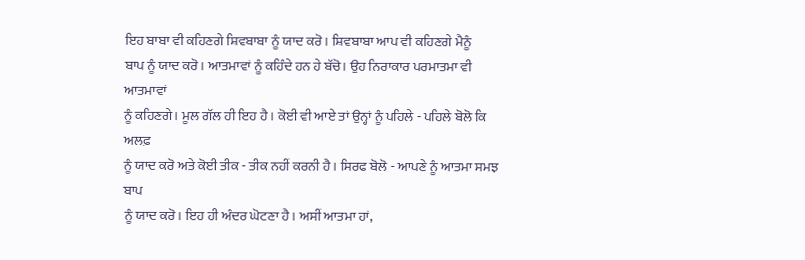ਇਹ ਬਾਬਾ ਵੀ ਕਹਿਣਗੇ ਸ਼ਿਵਬਾਬਾ ਨੂੰ ਯਾਦ ਕਰੋ। ਸ਼ਿਵਬਾਬਾ ਆਪ ਵੀ ਕਹਿਣਗੇ ਮੈਨੂੰ
ਬਾਪ ਨੂੰ ਯਾਦ ਕਰੋ। ਆਤਮਾਵਾਂ ਨੂੰ ਕਹਿੰਦੇ ਹਨ ਹੇ ਬੱਚੋ। ਉਹ ਨਿਰਾਕਾਰ ਪਰਮਾਤਮਾ ਵੀ ਆਤਮਾਵਾਂ
ਨੂੰ ਕਹਿਣਗੇ। ਮੂਲ ਗੱਲ ਹੀ ਇਹ ਹੈ। ਕੋਈ ਵੀ ਆਏ ਤਾਂ ਉਨ੍ਹਾਂ ਨੂੰ ਪਹਿਲੇ - ਪਹਿਲੇ ਬੋਲੋ ਕਿ ਅਲਫ਼
ਨੂੰ ਯਾਦ ਕਰੋ ਅਤੇ ਕੋਈ ਤੀਕ - ਤੀਕ ਨਹੀਂ ਕਰਨੀ ਹੈ। ਸਿਰਫ ਬੋਲੋ - ਆਪਣੇ ਨੂੰ ਆਤਮਾ ਸਮਝ ਬਾਪ
ਨੂੰ ਯਾਦ ਕਰੋ। ਇਹ ਹੀ ਅੰਦਰ ਘੋਟਣਾ ਹੈ। ਅਸੀਂ ਆਤਮਾ ਹਾਂ,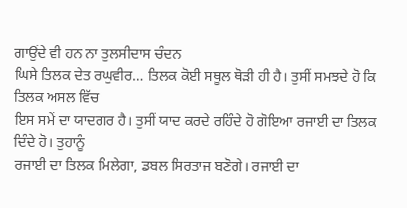ਗਾਉਂਦੇ ਵੀ ਹਨ ਨਾ ਤੁਲਸੀਦਾਸ ਚੰਦਨ
ਘਿਸੇ ਤਿਲਕ ਦੇਤ ਰਘੁਵੀਰ… ਤਿਲਕ ਕੋਈ ਸਥੂਲ ਥੋੜੀ ਹੀ ਹੈ। ਤੁਸੀਂ ਸਮਝਦੇ ਹੋ ਕਿ ਤਿਲਕ ਅਸਲ ਵਿੱਚ
ਇਸ ਸਮੇਂ ਦਾ ਯਾਦਗਰ ਹੈ। ਤੁਸੀਂ ਯਾਦ ਕਰਦੇ ਰਹਿੰਦੇ ਹੋ ਗੋਇਆ ਰਜਾਈ ਦਾ ਤਿਲਕ ਦਿੰਦੇ ਹੋ। ਤੁਹਾਨੂੰ
ਰਜਾਈ ਦਾ ਤਿਲਕ ਮਿਲੇਗਾ, ਡਬਲ ਸਿਰਤਾਜ ਬਣੋਗੇ। ਰਜਾਈ ਦਾ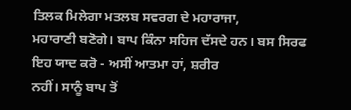ਤਿਲਕ ਮਿਲੇਗਾ ਮਤਲਬ ਸਵਰਗ ਦੇ ਮਹਾਰਾਜਾ,
ਮਹਾਰਾਣੀ ਬਣੋਗੇ। ਬਾਪ ਕਿੰਨਾ ਸਹਿਜ ਦੱਸਦੇ ਹਨ। ਬਸ ਸਿਰਫ ਇਹ ਯਾਦ ਕਰੋ - ਅਸੀਂ ਆਤਮਾ ਹਾਂ, ਸ਼ਰੀਰ
ਨਹੀਂ। ਸਾਨੂੰ ਬਾਪ ਤੋਂ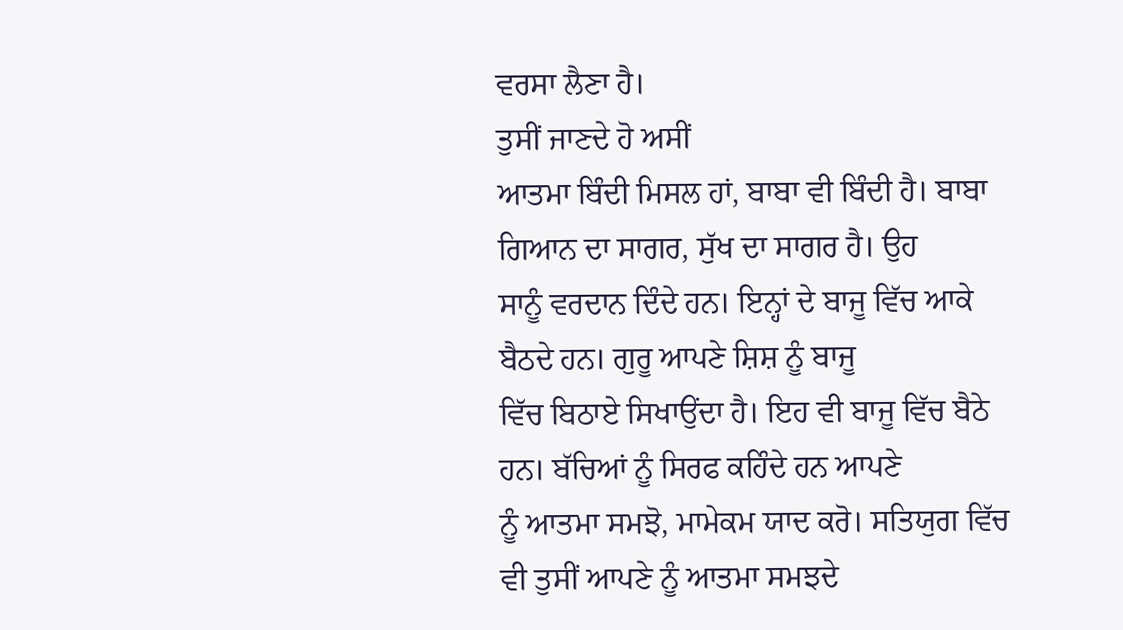ਵਰਸਾ ਲੈਣਾ ਹੈ।
ਤੁਸੀਂ ਜਾਣਦੇ ਹੋ ਅਸੀਂ
ਆਤਮਾ ਬਿੰਦੀ ਮਿਸਲ ਹਾਂ, ਬਾਬਾ ਵੀ ਬਿੰਦੀ ਹੈ। ਬਾਬਾ ਗਿਆਨ ਦਾ ਸਾਗਰ, ਸੁੱਖ ਦਾ ਸਾਗਰ ਹੈ। ਉਹ
ਸਾਨੂੰ ਵਰਦਾਨ ਦਿੰਦੇ ਹਨ। ਇਨ੍ਹਾਂ ਦੇ ਬਾਜੂ ਵਿੱਚ ਆਕੇ ਬੈਠਦੇ ਹਨ। ਗੁਰੂ ਆਪਣੇ ਸ਼ਿਸ਼ ਨੂੰ ਬਾਜੂ
ਵਿੱਚ ਬਿਠਾਏ ਸਿਖਾਉਂਦਾ ਹੈ। ਇਹ ਵੀ ਬਾਜੂ ਵਿੱਚ ਬੈਠੇ ਹਨ। ਬੱਚਿਆਂ ਨੂੰ ਸਿਰਫ ਕਹਿੰਦੇ ਹਨ ਆਪਣੇ
ਨੂੰ ਆਤਮਾ ਸਮਝੋ, ਮਾਮੇਕਮ ਯਾਦ ਕਰੋ। ਸਤਿਯੁਗ ਵਿੱਚ ਵੀ ਤੁਸੀਂ ਆਪਣੇ ਨੂੰ ਆਤਮਾ ਸਮਝਦੇ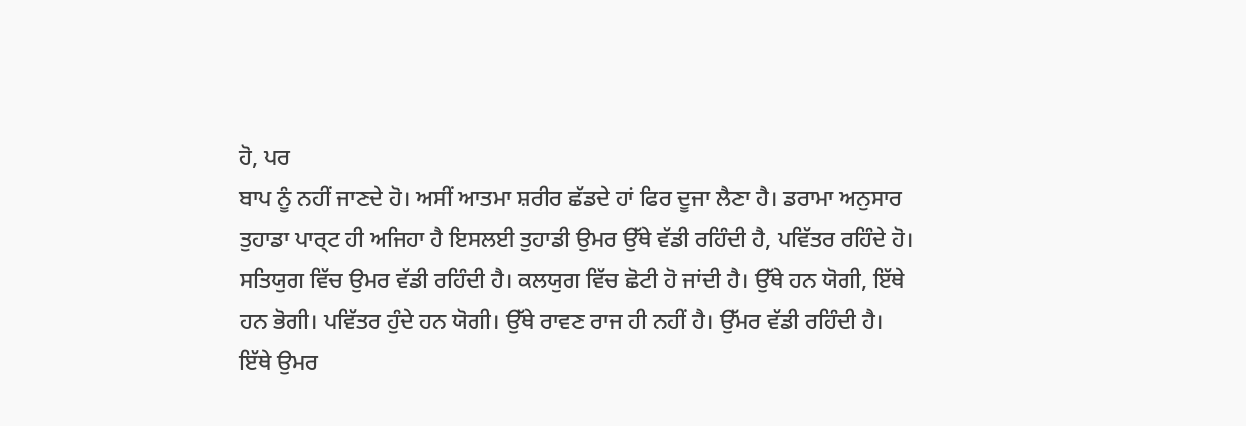ਹੋ, ਪਰ
ਬਾਪ ਨੂੰ ਨਹੀਂ ਜਾਣਦੇ ਹੋ। ਅਸੀਂ ਆਤਮਾ ਸ਼ਰੀਰ ਛੱਡਦੇ ਹਾਂ ਫਿਰ ਦੂਜਾ ਲੈਣਾ ਹੈ। ਡਰਾਮਾ ਅਨੁਸਾਰ
ਤੁਹਾਡਾ ਪਾਰ੍ਟ ਹੀ ਅਜਿਹਾ ਹੈ ਇਸਲਈ ਤੁਹਾਡੀ ਉਮਰ ਉੱਥੇ ਵੱਡੀ ਰਹਿੰਦੀ ਹੈ, ਪਵਿੱਤਰ ਰਹਿੰਦੇ ਹੋ।
ਸਤਿਯੁਗ ਵਿੱਚ ਉਮਰ ਵੱਡੀ ਰਹਿੰਦੀ ਹੈ। ਕਲਯੁਗ ਵਿੱਚ ਛੋਟੀ ਹੋ ਜਾਂਦੀ ਹੈ। ਉੱਥੇ ਹਨ ਯੋਗੀ, ਇੱਥੇ
ਹਨ ਭੋਗੀ। ਪਵਿੱਤਰ ਹੁੰਦੇ ਹਨ ਯੋਗੀ। ਉੱਥੇ ਰਾਵਣ ਰਾਜ ਹੀ ਨਹੀਂ ਹੈ। ਉੱਮਰ ਵੱਡੀ ਰਹਿੰਦੀ ਹੈ।
ਇੱਥੇ ਉਮਰ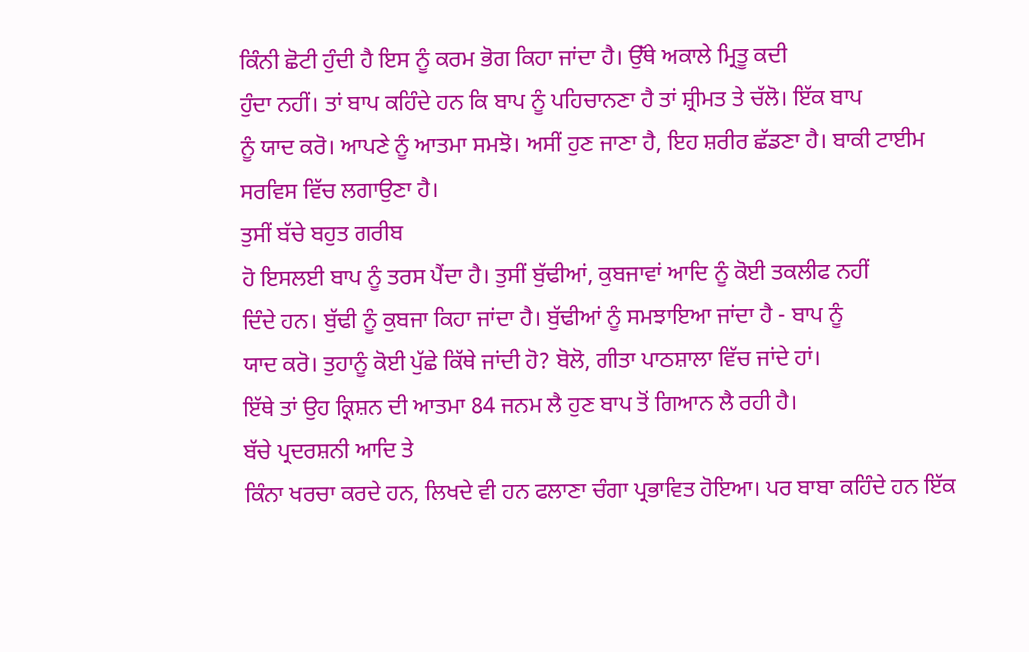ਕਿੰਨੀ ਛੋਟੀ ਹੁੰਦੀ ਹੈ ਇਸ ਨੂੰ ਕਰਮ ਭੋਗ ਕਿਹਾ ਜਾਂਦਾ ਹੈ। ਉੱਥੇ ਅਕਾਲੇ ਮ੍ਰਿਤੂ ਕਦੀ
ਹੁੰਦਾ ਨਹੀਂ। ਤਾਂ ਬਾਪ ਕਹਿੰਦੇ ਹਨ ਕਿ ਬਾਪ ਨੂੰ ਪਹਿਚਾਨਣਾ ਹੈ ਤਾਂ ਸ਼੍ਰੀਮਤ ਤੇ ਚੱਲੋ। ਇੱਕ ਬਾਪ
ਨੂੰ ਯਾਦ ਕਰੋ। ਆਪਣੇ ਨੂੰ ਆਤਮਾ ਸਮਝੋ। ਅਸੀਂ ਹੁਣ ਜਾਣਾ ਹੈ, ਇਹ ਸ਼ਰੀਰ ਛੱਡਣਾ ਹੈ। ਬਾਕੀ ਟਾਈਮ
ਸਰਵਿਸ ਵਿੱਚ ਲਗਾਉਣਾ ਹੈ।
ਤੁਸੀਂ ਬੱਚੇ ਬਹੁਤ ਗਰੀਬ
ਹੋ ਇਸਲਈ ਬਾਪ ਨੂੰ ਤਰਸ ਪੈਂਦਾ ਹੈ। ਤੁਸੀਂ ਬੁੱਢੀਆਂ, ਕੁਬਜਾਵਾਂ ਆਦਿ ਨੂੰ ਕੋਈ ਤਕਲੀਫ ਨਹੀਂ
ਦਿੰਦੇ ਹਨ। ਬੁੱਢੀ ਨੂੰ ਕੁਬਜਾ ਕਿਹਾ ਜਾਂਦਾ ਹੈ। ਬੁੱਢੀਆਂ ਨੂੰ ਸਮਝਾਇਆ ਜਾਂਦਾ ਹੈ - ਬਾਪ ਨੂੰ
ਯਾਦ ਕਰੋ। ਤੁਹਾਨੂੰ ਕੋਈ ਪੁੱਛੇ ਕਿੱਥੇ ਜਾਂਦੀ ਹੋ? ਬੋਲੋ, ਗੀਤਾ ਪਾਠਸ਼ਾਲਾ ਵਿੱਚ ਜਾਂਦੇ ਹਾਂ।
ਇੱਥੇ ਤਾਂ ਉਹ ਕ੍ਰਿਸ਼ਨ ਦੀ ਆਤਮਾ 84 ਜਨਮ ਲੈ ਹੁਣ ਬਾਪ ਤੋਂ ਗਿਆਨ ਲੈ ਰਹੀ ਹੈ।
ਬੱਚੇ ਪ੍ਰਦਰਸ਼ਨੀ ਆਦਿ ਤੇ
ਕਿੰਨਾ ਖਰਚਾ ਕਰਦੇ ਹਨ, ਲਿਖਦੇ ਵੀ ਹਨ ਫਲਾਣਾ ਚੰਗਾ ਪ੍ਰਭਾਵਿਤ ਹੋਇਆ। ਪਰ ਬਾਬਾ ਕਹਿੰਦੇ ਹਨ ਇੱਕ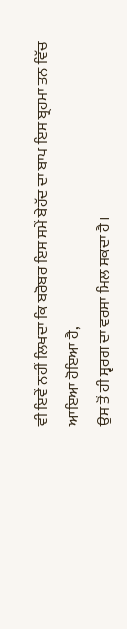ਵੀ ਇਵੇਂ ਨਹੀਂ ਲਿਖਦਾ ਕਿ ਬਰੋਬਰ ਇਸ ਸਮੇਂ ਬੇਹੱਦ ਦਾ ਬਾਪ ਇਸ ਬ੍ਰਹਮਾ ਤਨ ਵਿੱਚ ਆਇਆ ਹੋਇਆ ਹੈ,
ਉਸ ਤੋਂ ਹੀ ਸ੍ਵਰਗ ਦਾ ਵਰਸਾ ਮਿਲ ਸਕਦਾ ਹੈ।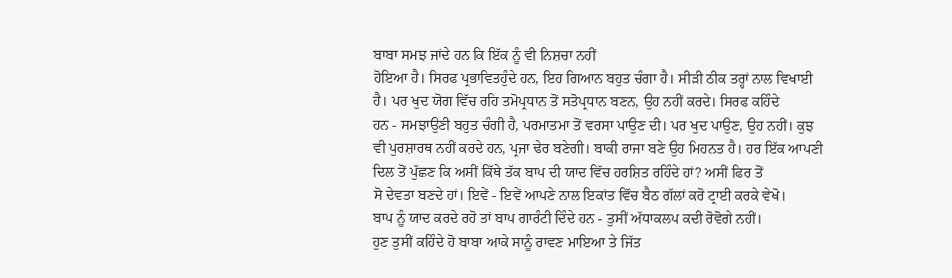ਬਾਬਾ ਸਮਝ ਜਾਂਦੇ ਹਨ ਕਿ ਇੱਕ ਨੂੰ ਵੀ ਨਿਸ਼ਚਾ ਨਹੀਂ
ਹੋਇਆ ਹੈ। ਸਿਰਫ ਪ੍ਰਭਾਵਿਤਹੁੰਦੇ ਹਨ, ਇਹ ਗਿਆਨ ਬਹੁਤ ਚੰਗਾ ਹੈ। ਸੀੜੀ ਠੀਕ ਤਰ੍ਹਾਂ ਨਾਲ ਵਿਖਾਈ
ਹੈ। ਪਰ ਖੁਦ ਯੋਗ ਵਿੱਚ ਰਹਿ ਤਮੋਪ੍ਰਧਾਨ ਤੋਂ ਸਤੋਪ੍ਰਧਾਨ ਬਣਨ, ਉਹ ਨਹੀਂ ਕਰਦੇ। ਸਿਰਫ ਕਹਿੰਦੇ
ਹਨ - ਸਮਝਾਉਣੀ ਬਹੁਤ ਚੰਗੀ ਹੈ, ਪਰਮਾਤਮਾ ਤੋਂ ਵਰਸਾ ਪਾਉਣ ਦੀ। ਪਰ ਖੁਦ ਪਾਉਣ, ਉਹ ਨਹੀਂ। ਕੁਝ
ਵੀ ਪੁਰਸ਼ਾਰਥ ਨਹੀਂ ਕਰਦੇ ਹਨ, ਪ੍ਰਜਾ ਢੇਰ ਬਣੇਗੀ। ਬਾਕੀ ਰਾਜਾ ਬਣੇ ਉਹ ਮਿਹਨਤ ਹੈ। ਹਰ ਇੱਕ ਆਪਣੀ
ਦਿਲ ਤੋਂ ਪੁੱਛਣ ਕਿ ਅਸੀਂ ਕਿੱਥੇ ਤੱਕ ਬਾਪ ਦੀ ਯਾਦ ਵਿੱਚ ਹਰਸ਼ਿਤ ਰਹਿੰਦੇ ਹਾਂ? ਅਸੀਂ ਫਿਰ ਤੋਂ
ਸੋ ਦੇਵਤਾ ਬਣਦੇ ਹਾਂ। ਇਵੇਂ - ਇਵੇਂ ਆਪਣੇ ਨਾਲ ਇਕਾਂਤ ਵਿੱਚ ਬੈਠ ਗੱਲਾਂ ਕਰੋ ਟ੍ਰਾਈ ਕਰਕੇ ਵੇਖੋ।
ਬਾਪ ਨੂੰ ਯਾਦ ਕਰਦੇ ਰਹੋ ਤਾਂ ਬਾਪ ਗਾਰੰਟੀ ਦਿੰਦੇ ਹਨ - ਤੁਸੀਂ ਅੱਧਾਕਲਪ ਕਦੀ ਰੋਵੋਗੇ ਨਹੀਂ।
ਹੁਣ ਤੁਸੀਂ ਕਹਿੰਦੇ ਹੋ ਬਾਬਾ ਆਕੇ ਸਾਨੂੰ ਰਾਵਣ ਮਾਇਆ ਤੇ ਜਿੱਤ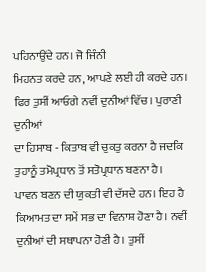ਪਹਿਨਾਉਂਦੇ ਹਨ। ਜੋ ਜਿੰਨੀ
ਮਿਹਨਤ ਕਰਦੇ ਹਨ, ਆਪਣੇ ਲਈ ਹੀ ਕਰਦੇ ਹਨ। ਫਿਰ ਤੁਸੀਂ ਆਓਗੇ ਨਵੀਂ ਦੁਨੀਆਂ ਵਿੱਚ। ਪੁਰਾਣੀ ਦੁਨੀਆਂ
ਦਾ ਹਿਸਾਬ - ਕਿਤਾਬ ਵੀ ਚੁਕਤੁ ਕਰਨਾ ਹੈ ਜਦਕਿ ਤੁਹਾਨੂੰ ਤਮੋਪ੍ਰਧਾਨ ਤੋਂ ਸਤੋਪ੍ਰਧਾਨ ਬਣਨਾ ਹੈ।
ਪਾਵਨ ਬਣਨ ਦੀ ਯੁਕਤੀ ਵੀ ਦੱਸਦੇ ਹਨ। ਇਹ ਹੈ ਕਿਆਮਤ ਦਾ ਸਮੇਂ ਸਭ ਦਾ ਵਿਨਾਸ਼ ਹੋਣਾ ਹੈ। ਨਵੀਂ
ਦੁਨੀਆਂ ਦੀ ਸਥਾਪਨਾ ਹੋਣੀ ਹੈ। ਤੁਸੀਂ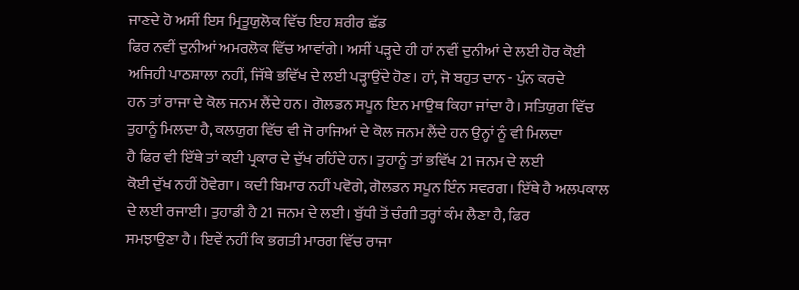ਜਾਣਦੇ ਹੋ ਅਸੀਂ ਇਸ ਮ੍ਰਿਤੂਯੁਲੋਕ ਵਿੱਚ ਇਹ ਸ਼ਰੀਰ ਛੱਡ
ਫਿਰ ਨਵੀਂ ਦੁਨੀਆਂ ਅਮਰਲੋਕ ਵਿੱਚ ਆਵਾਂਗੇ। ਅਸੀਂ ਪੜ੍ਹਦੇ ਹੀ ਹਾਂ ਨਵੀਂ ਦੁਨੀਆਂ ਦੇ ਲਈ ਹੋਰ ਕੋਈ
ਅਜਿਹੀ ਪਾਠਸ਼ਾਲਾ ਨਹੀਂ, ਜਿੱਥੇ ਭਵਿੱਖ ਦੇ ਲਈ ਪੜ੍ਹਾਉਂਦੇ ਹੋਣ। ਹਾਂ, ਜੋ ਬਹੁਤ ਦਾਨ - ਪੁੰਨ ਕਰਦੇ
ਹਨ ਤਾਂ ਰਾਜਾ ਦੇ ਕੋਲ ਜਨਮ ਲੈਂਦੇ ਹਨ। ਗੋਲਡਨ ਸਪੂਨ ਇਨ ਮਾਉਥ ਕਿਹਾ ਜਾਂਦਾ ਹੈ। ਸਤਿਯੁਗ ਵਿੱਚ
ਤੁਹਾਨੂੰ ਮਿਲਦਾ ਹੈ, ਕਲਯੁਗ ਵਿੱਚ ਵੀ ਜੋ ਰਾਜਿਆਂ ਦੇ ਕੋਲ ਜਨਮ ਲੈਂਦੇ ਹਨ ਉਨ੍ਹਾਂ ਨੂੰ ਵੀ ਮਿਲਦਾ
ਹੈ ਫਿਰ ਵੀ ਇੱਥੇ ਤਾਂ ਕਈ ਪ੍ਰਕਾਰ ਦੇ ਦੁੱਖ ਰਹਿੰਦੇ ਹਨ। ਤੁਹਾਨੂੰ ਤਾਂ ਭਵਿੱਖ 21 ਜਨਮ ਦੇ ਲਈ
ਕੋਈ ਦੁੱਖ ਨਹੀਂ ਹੋਵੇਗਾ। ਕਦੀ ਬਿਮਾਰ ਨਹੀਂ ਪਵੋਗੇ, ਗੋਲਡਨ ਸਪੂਨ ਇੰਨ ਸਵਰਗ। ਇੱਥੇ ਹੈ ਅਲਪਕਾਲ
ਦੇ ਲਈ ਰਜਾਈ। ਤੁਹਾਡੀ ਹੈ 21 ਜਨਮ ਦੇ ਲਈ। ਬੁੱਧੀ ਤੋਂ ਚੰਗੀ ਤਰ੍ਹਾਂ ਕੰਮ ਲੈਣਾ ਹੈ, ਫਿਰ
ਸਮਝਾਉਣਾ ਹੈ। ਇਵੇਂ ਨਹੀਂ ਕਿ ਭਗਤੀ ਮਾਰਗ ਵਿੱਚ ਰਾਜਾ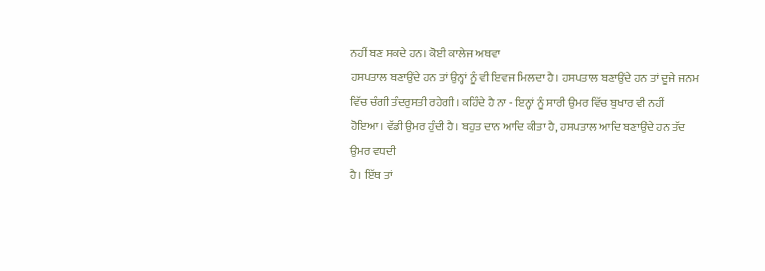ਨਹੀਂ ਬਣ ਸਕਦੇ ਹਨ। ਕੋਈ ਕਾਲੇਜ ਅਥਵਾ
ਹਸਪਤਾਲ ਬਣਾਉਂਦੇ ਹਨ ਤਾਂ ਉਨ੍ਹਾਂ ਨੂੰ ਵੀ ਇਵਜ ਮਿਲਦਾ ਹੈ। ਹਸਪਤਾਲ ਬਣਾਉਂਦੇ ਹਨ ਤਾਂ ਦੂਜੇ ਜਨਮ
ਵਿੱਚ ਚੰਗੀ ਤੰਦਰੁਸਤੀ ਰਹੇਗੀ। ਕਹਿੰਦੇ ਹੈ ਨਾ - ਇਨ੍ਹਾਂ ਨੂੰ ਸਾਰੀ ਉਮਰ ਵਿੱਚ ਬੁਖਾਰ ਵੀ ਨਹੀਂ
ਹੋਇਆ। ਵੱਡੀ ਉਮਰ ਹੁੰਦੀ ਹੈ। ਬਹੁਤ ਦਾਨ ਆਦਿ ਕੀਤਾ ਹੈ, ਹਸਪਤਾਲ ਆਦਿ ਬਣਾਉਂਦੇ ਹਨ ਤੱਦ ਉਮਰ ਵਧਦੀ
ਹੈ। ਇੱਥ ਤਾਂ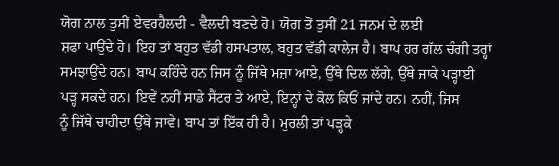ਯੋਗ ਨਾਲ ਤੁਸੀਂ ਏਵਰਹੈਲਦੀ - ਵੈਲਦੀ ਬਣਦੇ ਹੋ। ਯੋਗ ਤੋਂ ਤੁਸੀਂ 21 ਜਨਮ ਦੇ ਲਈ
ਸ਼ਫਾ ਪਾਉਂਦੇ ਹੋ। ਇਹ ਤਾਂ ਬਹੁਤ ਵੱਡੀ ਹਸਪਤਾਲ, ਬਹੁਤ ਵੱਡੀ ਕਾਲੇਜ ਹੈ। ਬਾਪ ਹਰ ਗੱਲ ਚੰਗੀ ਤਰ੍ਹਾਂ
ਸਮਝਾਉਂਦੇ ਹਨ। ਬਾਪ ਕਹਿੰਦੇ ਹਨ ਜਿਸ ਨੂੰ ਜਿੱਥੇ ਮਜ਼ਾ ਆਏ, ਉੱਥੇ ਦਿਲ ਲੱਗੇ, ਉੱਥੇ ਜਾਕੇ ਪੜ੍ਹਾਈ
ਪੜ੍ਹ ਸਕਦੇ ਹਨ। ਇਵੇਂ ਨਹੀਂ ਸਾਡੇ ਸੈਂਟਰ ਤੇ ਆਏ, ਇਨ੍ਹਾਂ ਦੇ ਕੋਲ ਕਿਓਂ ਜਾਂਦੇ ਹਨ। ਨਹੀਂ, ਜਿਸ
ਨੂੰ ਜਿੱਥੇ ਚਾਹੀਦਾ ਉੱਥੇ ਜਾਵੇ। ਬਾਪ ਤਾਂ ਇੱਕ ਹੀ ਹੈ। ਮੁਰਲੀ ਤਾਂ ਪੜ੍ਹਕੇ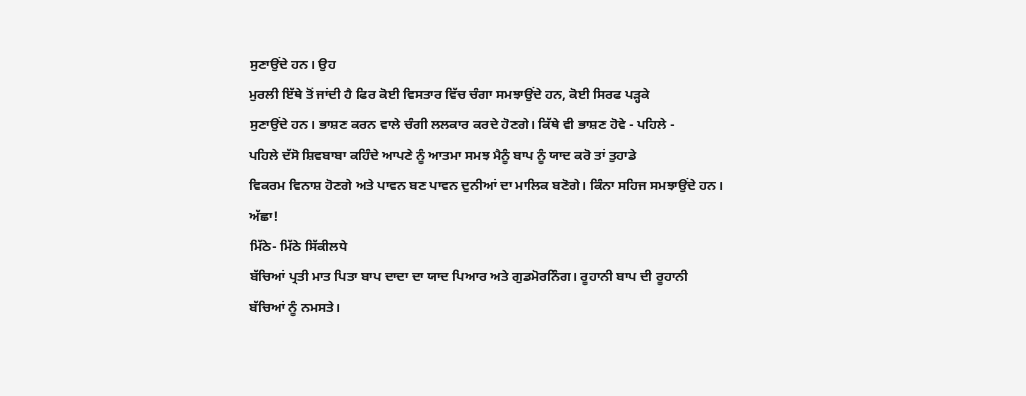ਸੁਣਾਉਂਦੇ ਹਨ। ਉਹ
ਮੁਰਲੀ ਇੱਥੇ ਤੋਂ ਜਾਂਦੀ ਹੈ ਫਿਰ ਕੋਈ ਵਿਸਤਾਰ ਵਿੱਚ ਚੰਗਾ ਸਮਝਾਉਂਦੇ ਹਨ, ਕੋਈ ਸਿਰਫ ਪੜ੍ਹਕੇ
ਸੁਣਾਉਂਦੇ ਹਨ। ਭਾਸ਼ਣ ਕਰਨ ਵਾਲੇ ਚੰਗੀ ਲਲਕਾਰ ਕਰਦੇ ਹੋਣਗੇ। ਕਿੱਥੇ ਵੀ ਭਾਸ਼ਣ ਹੋਵੇ - ਪਹਿਲੇ -
ਪਹਿਲੇ ਦੱਸੋ ਸ਼ਿਵਬਾਬਾ ਕਹਿੰਦੇ ਆਪਣੇ ਨੂੰ ਆਤਮਾ ਸਮਝ ਮੈਨੂੰ ਬਾਪ ਨੂੰ ਯਾਦ ਕਰੋ ਤਾਂ ਤੁਹਾਡੇ
ਵਿਕਰਮ ਵਿਨਾਸ਼ ਹੋਣਗੇ ਅਤੇ ਪਾਵਨ ਬਣ ਪਾਵਨ ਦੁਨੀਆਂ ਦਾ ਮਾਲਿਕ ਬਣੋਗੇ। ਕਿੰਨਾ ਸਹਿਜ ਸਮਝਾਉਂਦੇ ਹਨ।
ਅੱਛਾ!
ਮਿੱਠੇ- ਮਿੱਠੇ ਸਿੱਕੀਲਧੇ
ਬੱਚਿਆਂ ਪ੍ਰਤੀ ਮਾਤ ਪਿਤਾ ਬਾਪ ਦਾਦਾ ਦਾ ਯਾਦ ਪਿਆਰ ਅਤੇ ਗੁਡਮੋਰਨਿੰਗ। ਰੂਹਾਨੀ ਬਾਪ ਦੀ ਰੂਹਾਨੀ
ਬੱਚਿਆਂ ਨੂੰ ਨਮਸਤੇ।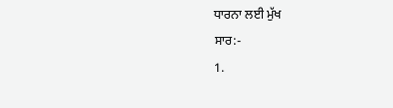ਧਾਰਨਾ ਲਈ ਮੁੱਖ
ਸਾਰ:-
1.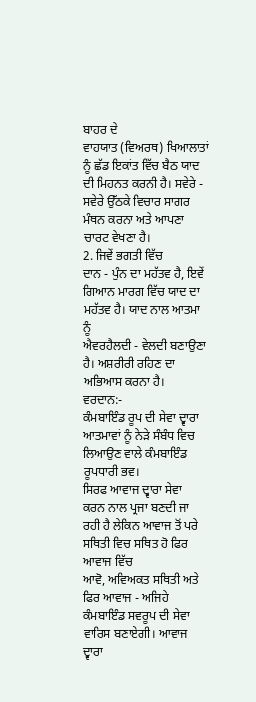ਬਾਹਰ ਦੇ
ਵਾਹਯਾਤ (ਵਿਅਰਥ) ਖਿਆਲਾਤਾਂ ਨੂੰ ਛੱਡ ਇਕਾਂਤ ਵਿੱਚ ਬੈਠ ਯਾਦ ਦੀ ਮਿਹਨਤ ਕਰਨੀ ਹੈ। ਸਵੇਰੇ -
ਸਵੇਰੇ ਉੱਠਕੇ ਵਿਚਾਰ ਸਾਗਰ ਮੰਥਨ ਕਰਨਾ ਅਤੇ ਆਪਣਾ ਚਾਰਟ ਵੇਖਣਾ ਹੈ।
2. ਜਿਵੇਂ ਭਗਤੀ ਵਿੱਚ
ਦਾਨ - ਪੁੰਨ ਦਾ ਮਹੱਤਵ ਹੈ, ਇਵੇਂ ਗਿਆਨ ਮਾਰਗ ਵਿੱਚ ਯਾਦ ਦਾ ਮਹੱਤਵ ਹੈ। ਯਾਦ ਨਾਲ ਆਤਮਾ ਨੂੰ
ਐਵਰਹੈਲਦੀ - ਵੇਲਦੀ ਬਣਾਉਣਾ ਹੈ। ਅਸ਼ਰੀਰੀ ਰਹਿਣ ਦਾ ਅਭਿਆਸ ਕਰਨਾ ਹੈ।
ਵਰਦਾਨ:-
ਕੰਮਬਾਇੰਡ ਰੂਪ ਦੀ ਸੇਵਾ ਦ੍ਵਾਰਾ ਆਤਮਾਵਾਂ ਨੂੰ ਨੇੜੇ ਸੰਬੰਧ ਵਿਚ ਲਿਆਉਣ ਵਾਲੇ ਕੰਮਬਾਇੰਡ
ਰੂਪਧਾਰੀ ਭਵ।
ਸਿਰਫ ਆਵਾਜ ਦ੍ਵਾਰਾ ਸੇਵਾ
ਕਰਨ ਨਾਲ ਪ੍ਰਜਾ ਬਣਦੀ ਜਾ ਰਹੀ ਹੈ ਲੇਕਿਨ ਆਵਾਜ ਤੋਂ ਪਰੇ ਸਥਿਤੀ ਵਿਚ ਸਥਿਤ ਹੋ ਫਿਰ ਆਵਾਜ ਵਿੱਚ
ਆਵੋ, ਅਵਿਅਕਤ ਸਥਿਤੀ ਅਤੇ ਫਿਰ ਆਵਾਜ - ਅਜਿਹੇ ਕੰਮਬਾਇੰਡ ਸਵਰੂਪ ਦੀ ਸੇਵਾ ਵਾਰਿਸ ਬਣਾਏਗੀ। ਆਵਾਜ
ਦ੍ਵਾਰਾ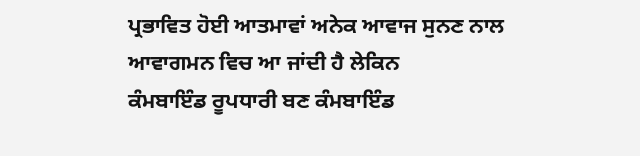ਪ੍ਰਭਾਵਿਤ ਹੋਈ ਆਤਮਾਵਾਂ ਅਨੇਕ ਆਵਾਜ ਸੁਨਣ ਨਾਲ ਆਵਾਗਮਨ ਵਿਚ ਆ ਜਾਂਦੀ ਹੈ ਲੇਕਿਨ
ਕੰਮਬਾਇੰਡ ਰੂਪਧਾਰੀ ਬਣ ਕੰਮਬਾਇੰਡ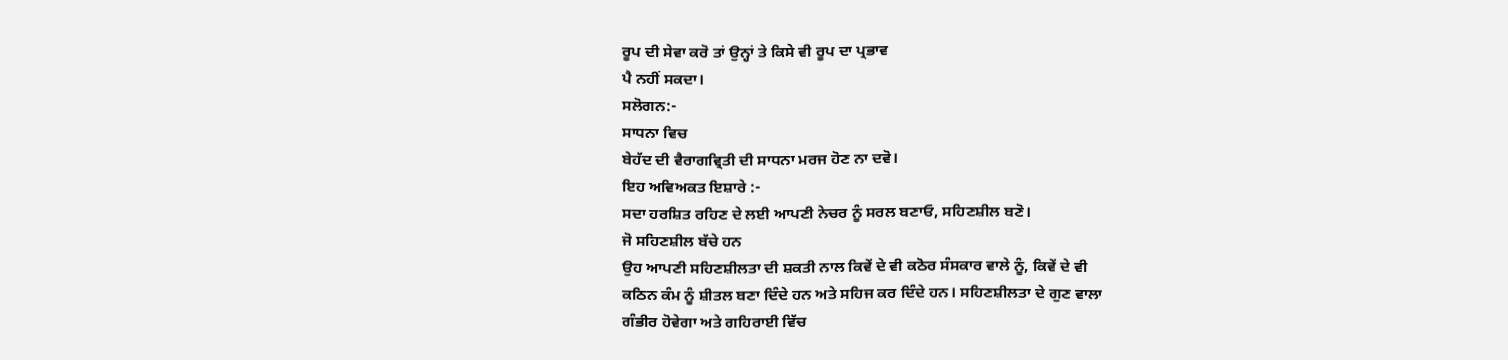ਰੂਪ ਦੀ ਸੇਵਾ ਕਰੋ ਤਾਂ ਉਨ੍ਹਾਂ ਤੇ ਕਿਸੇ ਵੀ ਰੂਪ ਦਾ ਪ੍ਰਭਾਵ
ਪੈ ਨਹੀਂ ਸਕਦਾ।
ਸਲੋਗਨ:-
ਸਾਧਨਾ ਵਿਚ
ਬੇਹੱਦ ਦੀ ਵੈਰਾਗਵ੍ਰਿਤੀ ਦੀ ਸਾਧਨਾ ਮਰਜ ਹੋਣ ਨਾ ਦਵੋ।
ਇਹ ਅਵਿਅਕਤ ਇਸ਼ਾਰੇ :-
ਸਦਾ ਹਰਸ਼ਿਤ ਰਹਿਣ ਦੇ ਲਈ ਆਪਣੀ ਨੇਚਰ ਨੂੰ ਸਰਲ ਬਣਾਓ, ਸਹਿਣਸ਼ੀਲ ਬਣੋ।
ਜੋ ਸਹਿਣਸ਼ੀਲ ਬੱਚੇ ਹਨ
ਉਹ ਆਪਣੀ ਸਹਿਣਸ਼ੀਲਤਾ ਦੀ ਸ਼ਕਤੀ ਨਾਲ ਕਿਵੇਂ ਦੇ ਵੀ ਕਠੋਰ ਸੰਸਕਾਰ ਵਾਲੇ ਨੂੰ, ਕਿਵੇਂ ਦੇ ਵੀ
ਕਠਿਨ ਕੰਮ ਨੂੰ ਸ਼ੀਤਲ ਬਣਾ ਦਿੰਦੇ ਹਨ ਅਤੇ ਸਹਿਜ ਕਰ ਦਿੰਦੇ ਹਨ। ਸਹਿਣਸ਼ੀਲਤਾ ਦੇ ਗੁਣ ਵਾਲਾ
ਗੰਭੀਰ ਹੋਵੇਗਾ ਅਤੇ ਗਹਿਰਾਈ ਵਿੱਚ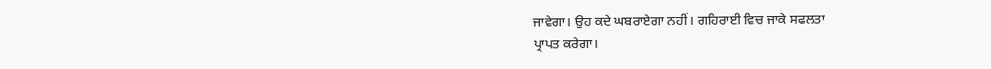ਜਾਵੇਗਾ। ਉਹ ਕਦੇ ਘਬਰਾਏਗਾ ਨਹੀਂ। ਗਹਿਰਾਈ ਵਿਚ ਜਾਕੇ ਸਫਲਤਾ
ਪ੍ਰਾਪਤ ਕਰੇਗਾ।